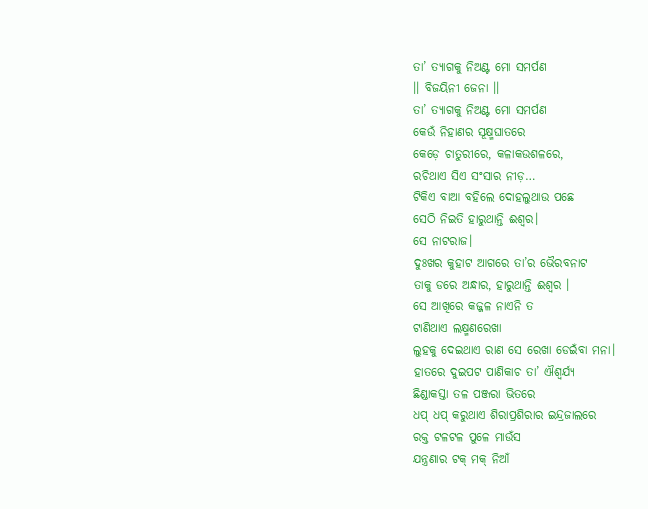ତା’ ତ୍ୟାଗକୁ ନିଅଣ୍ଟ ମୋ ସମର୍ପଣ
।। ବିଜୟିନୀ ଜେନା ।।
ତା’ ତ୍ୟାଗକୁ ନିଅଣ୍ଟ ମୋ ସମର୍ପଣ
କେଉଁ ନିହାଣର ସୂକ୍ଷ୍ମଘାତରେ
କେଡ଼େ ଚାତୁରୀରେ, କଳାକଉଶଳରେ,
ରଚିଥାଏ ସିଏ ସଂସାର ନୀଡ଼…
ଟିକିଏ ବାଆ ବହିଲେ ଦୋହଲୁଥାଉ ପଛେ
ସେଠି ନିଇତି ହାରୁଥାନ୍ତି ଈଶ୍ୱର।
ସେ ନାଟରାଜ।
ଦୁଃଖର କୁହାଟ ଆଗରେ ତା’ର ଭୈରବନାଟ
ତାକୁ ଡରେ ଅନ୍ଧାର, ହାରୁଥାନ୍ତି ଈଶ୍ୱର ।
ସେ ଆଖିରେ କଜ୍ଜଳ ନାଏନି ତ
ଟାଣିଥାଏ ଲକ୍ଷ୍ମଣରେଖା
ଲୁହକୁ ଦେଇଥାଏ ରାଣ ସେ ରେଖା ଡେଇଁବା ମନା।
ହାତରେ ଦୁଇପଟ ପାଣିକାଚ ତା’ ଐଶ୍ୱର୍ଯ୍ୟ
ଛିଣ୍ଡାକସ୍ତା ତଳ ପଞ୍ଜରା ଭିତରେ
ଧପ୍ ଧପ୍ କରୁଥାଏ ଶିରାପ୍ରଶିରାର ଇନ୍ଦ୍ରଜାଲରେ
ରକ୍ତ ଟଳଟଳ ପୁଳେ ମାଉଁସ
ଯନ୍ତ୍ରଣାର ଟକ୍ ମକ୍ ନିଆଁ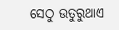ସେଠୁ ଉତୁରୁଥାଏ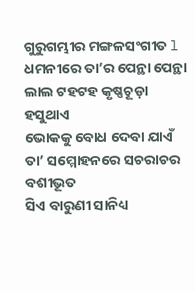ଗୁରୁଗମ୍ଭୀର ମଙ୍ଗଳସଂଗୀତ l
ଧମନୀରେ ତା’ର ପେନ୍ଥା ପେନ୍ଥା
ଲାଲ ଟହଟହ କୃଷ୍ଣଚୂଡ଼ା
ହସୁଥାଏ
ଭୋକକୁ ବୋଧ ଦେବା ଯାଏଁ
ତା’ ସମ୍ମୋହନରେ ସଚରାଚର ବଶୀଭୂତ
ସିଏ ବାରୁଣୀ ସାନିଧ୍ୟ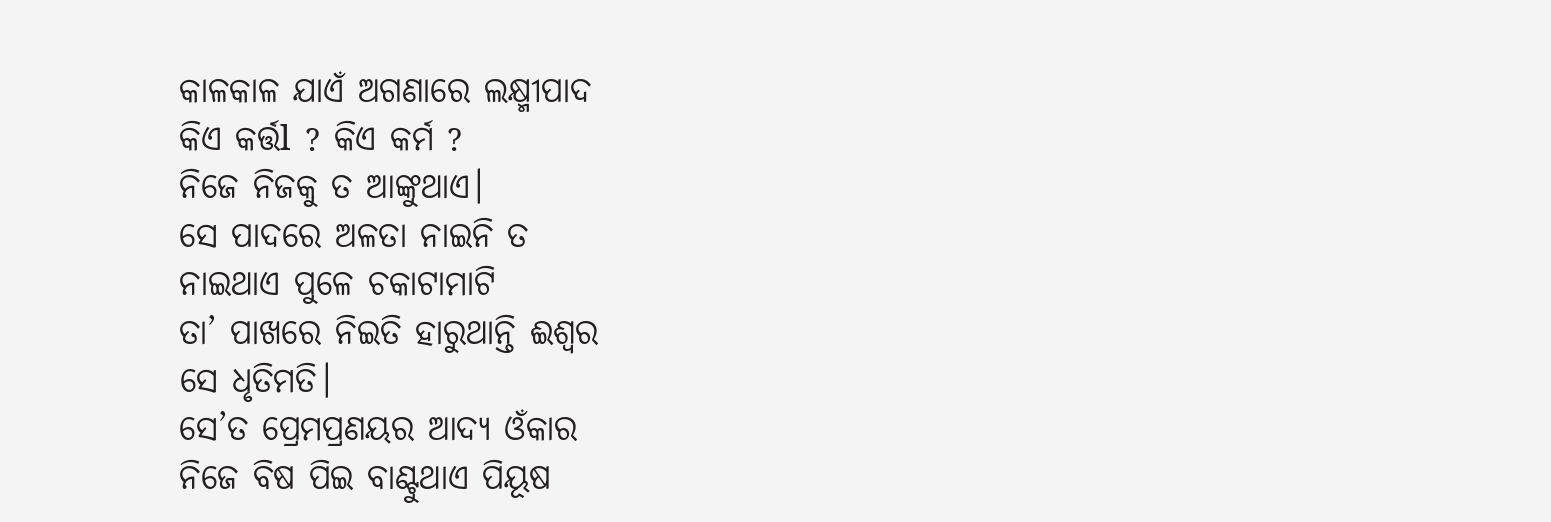କାଳକାଳ ଯାଏଁ ଅଗଣାରେ ଲକ୍ଷ୍ମୀପାଦ
କିଏ କର୍ତ୍ତl ? କିଏ କର୍ମ ?
ନିଜେ ନିଜକୁ ତ ଆଙ୍କୁଥାଏ।
ସେ ପାଦରେ ଅଳତା ନାଇନି ତ
ନାଇଥାଏ ପୁଳେ ଚକାଟାମାଟି
ତା’ ପାଖରେ ନିଇତି ହାରୁଥାନ୍ତି ଈଶ୍ବର
ସେ ଧୃତିମତି।
ସେ’ତ ପ୍ରେମପ୍ରଣୟର ଆଦ୍ୟ ଓଁକାର
ନିଜେ ବିଷ ପିଇ ବାଣ୍ଟୁଥାଏ ପିୟୂଷ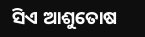ସିଏ ଆଶୁତୋଷ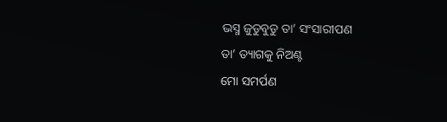ଭସ୍ମ ଜୁଡୁବୁଡୁ ତା’ ସଂସାରୀପଣ
ତା’ ତ୍ୟାଗକୁ ନିଅଣ୍ଟ
ମୋ ସମର୍ପଣ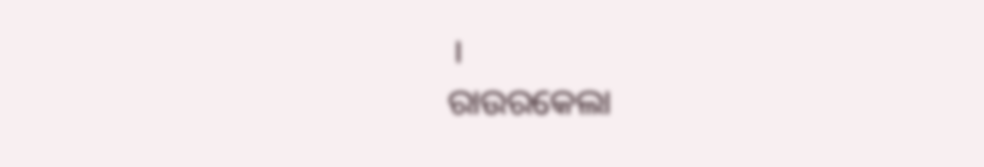।
ରାଉରକେଲା